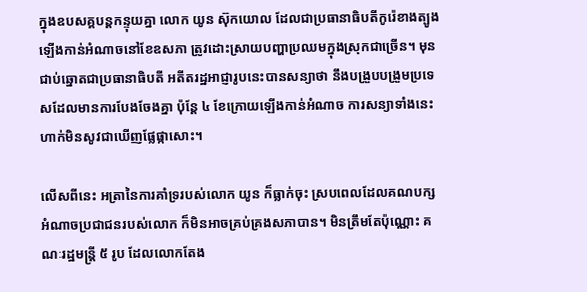ក្នុងឧបសគ្គបន្តកន្ទុយគ្នា លោក យូន ស៊ុកយោល ដែលជាប្រធានាធិបតីកូរ៉េខាងត្បូងឡើងកាន់អំណាចនៅខែឧសភា ត្រូវដោះស្រាយបញ្ហាប្រឈមក្នុងស្រុកជាច្រើន។ មុនជាប់ឆ្នោតជាប្រធានាធិបតី អតីតរដ្ឋអាជ្ញារូបនេះបានសន្យាថា នឹងបង្រួបបង្រួមប្រទេសដែលមានការបែងចែងគ្នា ប៉ុន្តែ ៤ ខែក្រោយឡើងកាន់អំណាច ការសន្យាទាំងនេះហាក់មិនសូវជាឃើញផ្លែផ្កាសោះ។

លើសពីនេះ អត្រានៃការគាំទ្ររបស់លោក យូន ក៏ធ្លាក់ចុះ ស្របពេលដែលគណបក្សអំណាចប្រជាជនរបស់លោក ក៏មិនអាចគ្រប់គ្រងសភាបាន។ មិនត្រឹមតែប៉ុណ្ណោះ គណៈរដ្ឋមន្ត្រី ៥ រូប ដែលលោកតែង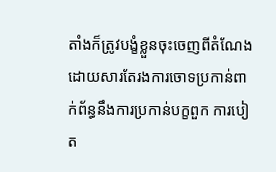តាំងក៏ត្រូវបង្ខំខ្លួនចុះចេញពីតំណែង ដោយសារតែរងការចោទប្រកាន់ពាក់ព័ន្ធនឹងការប្រកាន់បក្ខពួក ការបៀត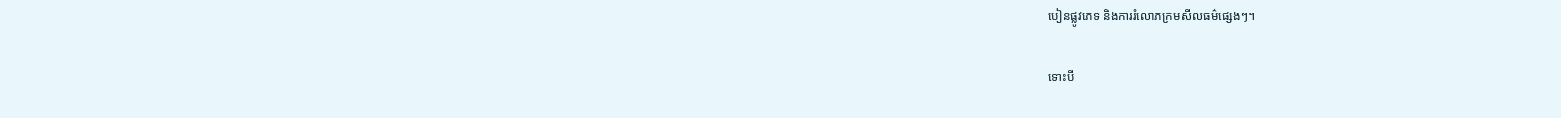បៀនផ្លូវភេទ និងការរំលោភក្រមសីលធម៌ផ្សេងៗ។

ទោះបី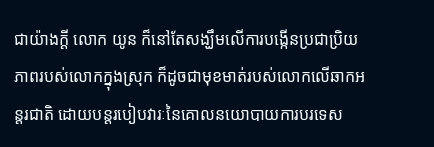ជាយ៉ាងក្ដី លោក យូន ក៏នៅតែសង្ឃឹមលើការបង្កើនប្រជាប្រិយភាពរបស់លោកក្នុងស្រុក ក៏ដូចជាមុខមាត់របស់លោកលើឆាកអន្តរជាតិ ដោយបន្តរបៀបវារៈនៃគោលនយោបាយការបរទេស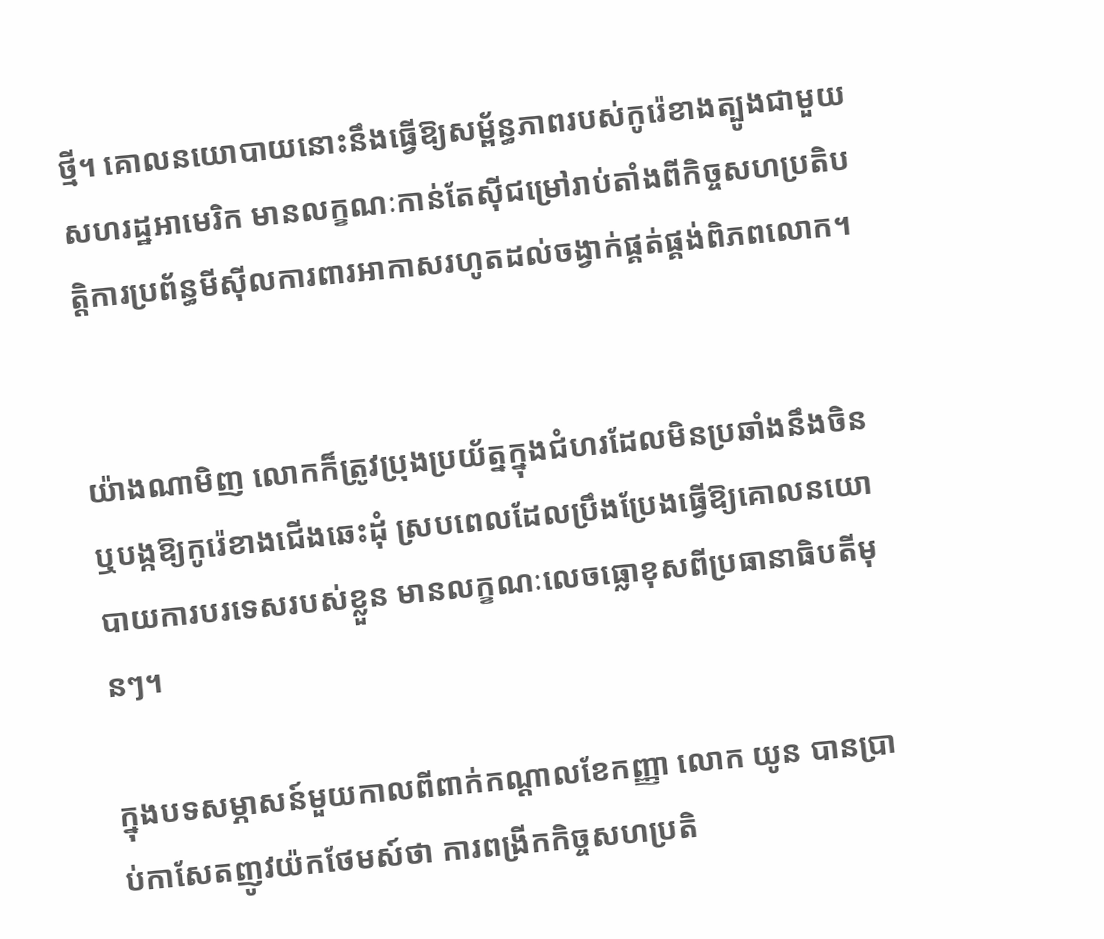ថ្មី។ គោលនយោបាយនោះនឹងធ្វើឱ្យសម្ព័ន្ធភាពរបស់កូរ៉េខាងត្បូងជាមួយសហរដ្ឋអាមេរិក មានលក្ខណៈកាន់តែស៊ីជម្រៅរាប់តាំងពីកិច្ចសហប្រតិបត្តិការប្រព័ន្ធមីស៊ីលការពារអាកាសរហូតដល់ចង្វាក់ផ្គត់ផ្គង់ពិភពលោក។


យ៉ាងណាមិញ លោកក៏ត្រូវប្រុងប្រយ័ត្នក្នុងជំហរដែលមិនប្រឆាំងនឹងចិន ឬបង្កឱ្យកូរ៉េខាងជើងឆេះដុំ ស្របពេលដែលប្រឹងប្រែងធ្វើឱ្យគោលនយោបាយការបរទេសរបស់ខ្លួន មានលក្ខណៈលេចធ្លោខុសពីប្រធានាធិបតីមុនៗ។

ក្នុងបទសម្ភាសន៍មួយកាលពីពាក់កណ្តាលខែកញ្ញា លោក យូន បានប្រាប់កាសែតញូវយ៉កថែមស៍ថា ការពង្រីកកិច្ចសហប្រតិ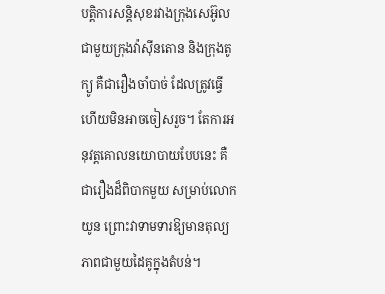បត្តិការសន្តិសុខរវាងក្រុងសេអ៊ូលជាមួយក្រុងវ៉ាស៊ីនតោន និងក្រុងតូក្យូ គឺជារឿងចាំបាច់ ដែលត្រូវធ្វើ ហើយមិនអាចចៀសរួច។ តែការអនុវត្តគោលនយោបាយបែបនេះ គឺជារឿងដ៏ពិបាកមួយ សម្រាប់លោក យូន ព្រោះវាទាមទារឱ្យមានតុល្យភាពជាមួយដៃគូក្នុងតំបន់។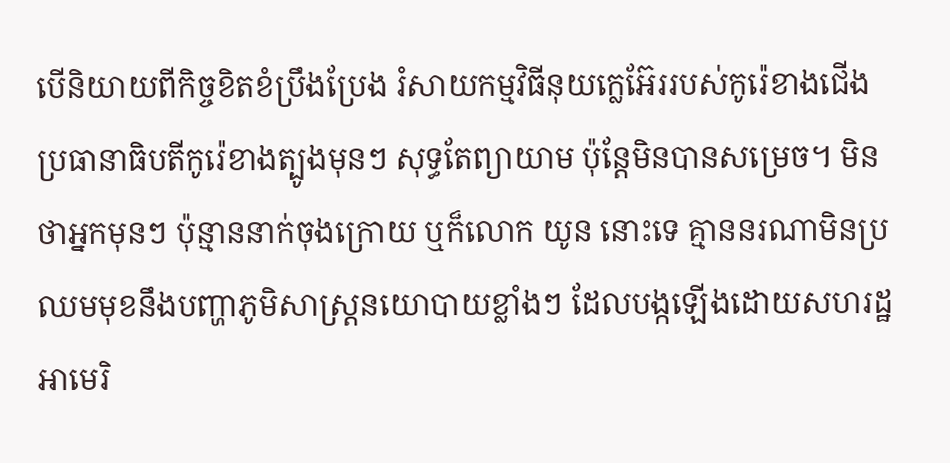បើនិយាយពីកិច្ចខិតខំប្រឹងប្រែង រំសាយកម្មវិធីនុយក្លេអ៊ែររបស់កូរ៉េខាងជើង ប្រធានាធិបតីកូរ៉េខាងត្បូងមុនៗ សុទ្ធតែព្យាយាម ប៉ុន្តែមិនបានសម្រេច។ មិនថាអ្នកមុនៗ ប៉ុន្មាននាក់ចុងក្រោយ ឬក៏លោក យូន នោះទេ គ្មាននរណាមិនប្រឈមមុខនឹងបញ្ហាភូមិសាស្ត្រនយោបាយខ្លាំងៗ ដែលបង្កឡើងដោយសហរដ្ឋអាមេរិ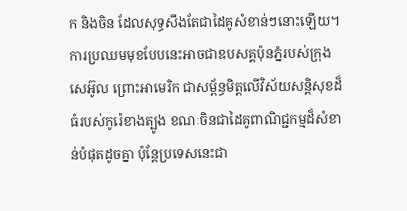ក និងចិន ដែលសុទ្ធសឹងតែជាដៃគូសំខាន់ៗនោះឡើយ។ ការប្រឈមមុខបែបនេះអាចជាឧបសគ្គប៉ុនភ្នំរបស់ក្រុងសេអ៊ូល ព្រោះអាមេរិក ជាសម្ព័ន្ធមិត្តលើវិស័យសន្តិសុខដ៏ធំរបស់កូរ៉េខាងត្បូង ខណៈចិនជាដៃគូពាណិជ្ជកម្មដ៏សំខាន់បំផុតដូចគ្នា ប៉ុន្តែប្រទេសនេះជា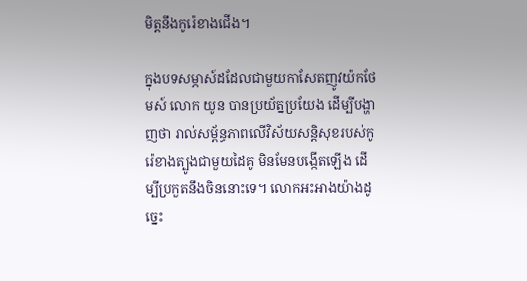មិត្តនឹងកូរ៉េខាងជើង។

ក្នុងបទសម្ភាស៍ដដែលជាមួយកាសែតញូវយ៉កថែមស៍ លោក យូន បានប្រយ័ត្នប្រយែង ដើម្បីបង្ហាញថា រាល់សម្ព័ន្ធភាពលើវិស័យសន្តិសុខរបស់កូរ៉េខាងត្បូងជាមួយដៃគូ មិនមែនបង្កើតឡើង ដើម្បីប្រកួតនឹងចិននោះទេ។ លោកអះអាងយ៉ាងដូច្នេះ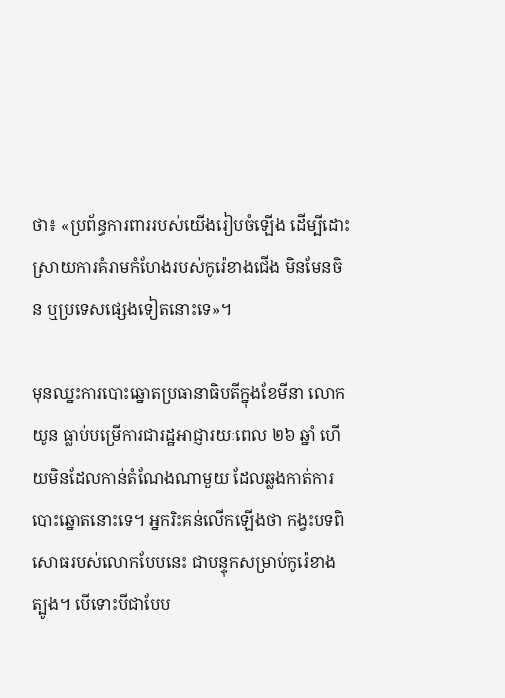ថា៖ «ប្រព័ន្ធការពាររបស់យើងរៀបចំឡើង ដើម្បីដោះស្រាយការគំរាមកំហែងរបស់កូរ៉េខាងជើង មិនមែនចិន ឬប្រទេសផ្សេងទៀតនោះទេ»។

មុនឈ្នះការបោះឆ្នោតប្រធានាធិបតីក្នុងខែមីនា លោក យូន ធ្លាប់បម្រើការជារដ្ឋអាជ្ញារយៈពេល ២៦ ឆ្នាំ ហើយមិនដែលកាន់តំណែងណាមួយ ដែលឆ្លងកាត់ការបោះឆ្នោតនោះទេ។ អ្នករិះគន់លើកឡើងថា កង្វះបទពិសោធរបស់លោកបែបនេះ ជាបន្ទុកសម្រាប់កូរ៉េខាងត្បូង។ បើទោះបីជាបែប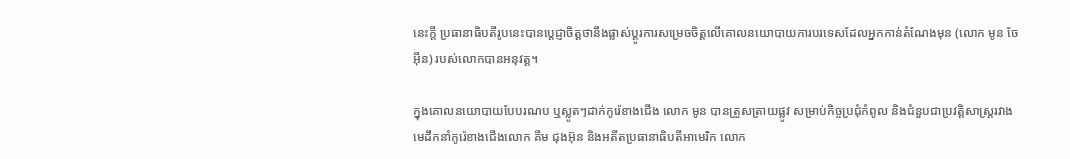នេះក្ដី ប្រធានាធិបតីរូបនេះបានប្តេជ្ញាចិត្តថានឹងផ្លាស់ប្តូរការសម្រេចចិត្តលើគោលនយោបាយការបរទេសដែលអ្នកកាន់តំណែងមុន (លោក មូន ចែអ៊ីន) របស់លោកបានអនុវត្ត។

ក្នុងគោលនយោបាយបែបរណប ឬស្លូតៗដាក់កូរ៉េខាងជើង លោក មូន បានត្រួសត្រាយផ្លូវ សម្រាប់កិច្ចប្រជុំកំពូល និងជំនួបជាប្រវត្តិសាស្ត្ររវាងមេដឹកនាំកូរ៉េខាងជើងលោក គីម ជុងអ៊ុន និងអតីតប្រធានាធិបតីអាមេរិក លោក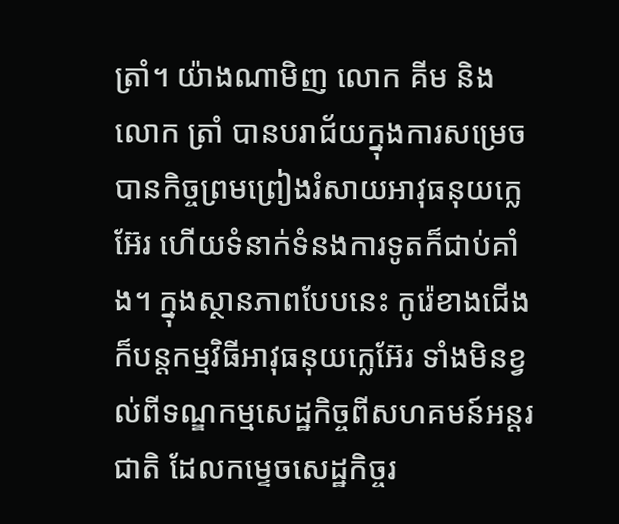ត្រាំ។ យ៉ាងណាមិញ លោក គីម និងលោក ត្រាំ បានបរាជ័យក្នុងការសម្រេចបានកិច្ចព្រមព្រៀងរំសាយអាវុធនុយក្លេអ៊ែរ ហើយទំនាក់ទំនងការទូតក៏ជាប់គាំង។ ក្នុងស្ថានភាពបែបនេះ កូរ៉េខាងជើងក៏បន្តកម្មវិធីអាវុធនុយក្លេអ៊ែរ ទាំងមិនខ្វល់ពីទណ្ឌកម្មសេដ្ឋកិច្ចពីសហគមន៍អន្តរជាតិ ដែលកម្ទេចសេដ្ឋកិច្ចរ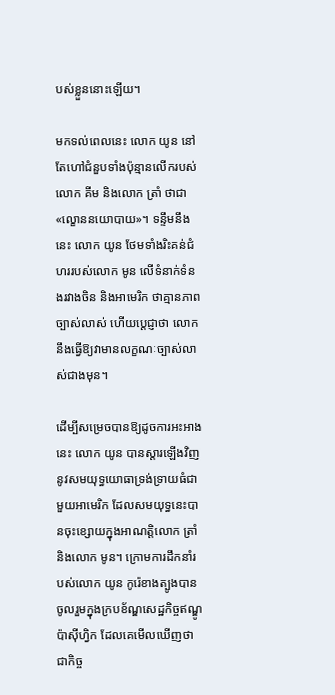បស់ខ្លួននោះឡើយ។

មកទល់ពេលនេះ លោក យូន នៅតែហៅជំនួបទាំងប៉ុន្មានលើករបស់លោក គីម និងលោក ត្រាំ ថាជា «ល្ខោននយោបាយ»។ ទន្ទឹមនឹងនេះ លោក យូន ថែមទាំងរិះគន់ជំហររបស់លោក មូន លើទំនាក់ទំនងរវាងចិន និងអាមេរិក ថាគ្មានភាពច្បាស់លាស់ ហើយប្ដេជ្ញាថា លោកនឹងធ្វើឱ្យវាមានលក្ខណៈច្បាស់លាស់ជាងមុន។

ដើម្បីសម្រេចបានឱ្យដូចការអះអាងនេះ លោក យូន បានស្ដារឡើងវិញនូវសមយុទ្ធយោធាទ្រង់ទ្រាយធំជាមួយអាមេរិក ដែលសមយុទ្ធនេះបានចុះខ្សោយក្នុងអាណត្តិលោក ត្រាំ និងលោក មូន។ ក្រោមការដឹកនាំរបស់លោក យូន កូរ៉េខាងត្បូងបានចូលរួមក្នុងក្របខ័ណ្ឌសេដ្ឋកិច្ចឥណ្ឌូប៉ាស៊ីហ្វិក ដែលគេមើលឃើញថាជាកិច្ច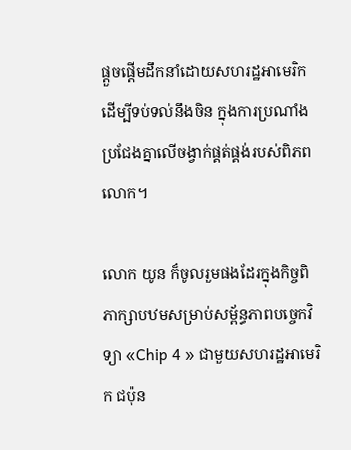ផ្ដួចផ្ដើមដឹកនាំដោយសហរដ្ឋអាមេរិក ដើម្បីទប់ទល់នឹងចិន ក្នុងការប្រណាំងប្រជែងគ្នាលើចង្វាក់ផ្គត់ផ្គង់របស់ពិភពលោក។

លោក យូន ក៏ចូលរួមផងដែរក្នុងកិច្ចពិភាក្សាបឋមសម្រាប់សម្ព័ន្ធភាពបច្ចេកវិទ្យា «Chip 4 » ជាមួយសហរដ្ឋអាមេរិក ជប៉ុន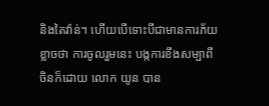និងតៃវ៉ាន់។ ហើយបើទោះបីជាមានការភ័យខ្លាចថា ការចូលរួមនេះ បង្កការខឹងសម្បាពីចិនក៏ដោយ លោក យូន បាន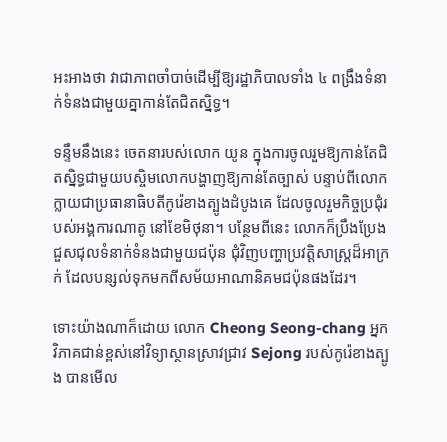អះអាងថា វាជាភាពចាំបាច់ដើម្បីឱ្យរដ្ឋាភិបាលទាំង ៤ ពង្រឹងទំនាក់ទំនងជាមួយគ្នាកាន់តែជិតស្និទ្ធ។

ទន្ទឹមនឹងនេះ ចេតនារបស់លោក យូន ក្នុងការចូលរួមឱ្យកាន់តែជិតស្និទ្ធជាមួយបស្ចិមលោកបង្ហាញឱ្យកាន់តែច្បាស់ បន្ទាប់ពីលោកក្លាយជាប្រធានាធិបតីកូរ៉េខាងត្បូងដំបូងគេ ដែលចូលរួមកិច្ចប្រជុំរបស់អង្គការណាតូ នៅខែមិថុនា។ បន្ថែមពីនេះ លោកក៏ប្រឹងប្រែងជួសជុលទំនាក់ទំនងជាមួយជប៉ុន ជុំវិញបញ្ហាប្រវត្តិសាស្ត្រដ៏អាក្រក់ ដែលបន្សល់ទុកមកពីសម័យអាណានិគមជប៉ុនផងដែរ។

ទោះយ៉ាងណាក៏ដោយ លោក Cheong Seong-chang អ្នកវិភាគជាន់ខ្ពស់នៅវិទ្យាស្ថានស្រាវជ្រាវ Sejong របស់កូរ៉េខាងត្បូង បានមើល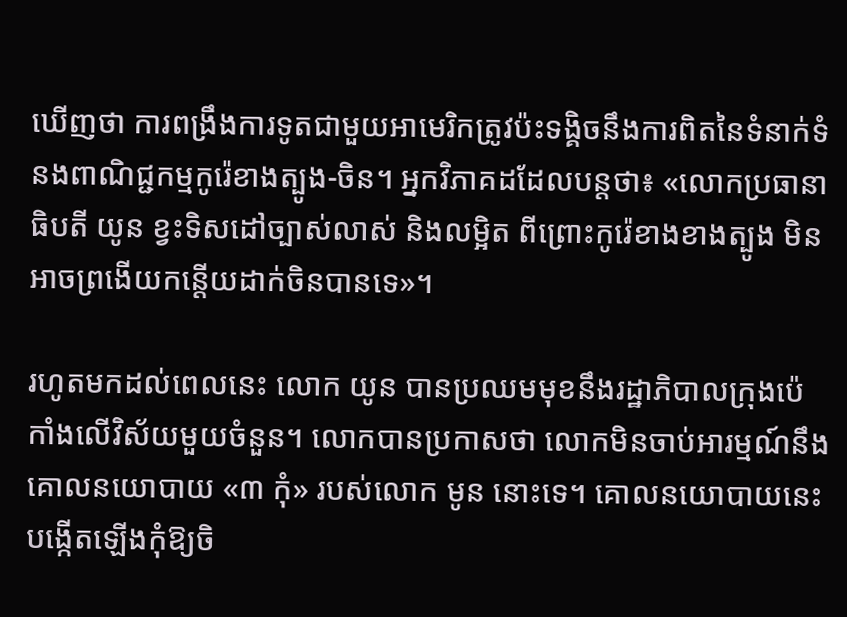ឃើញថា ការពង្រឹងការទូតជាមួយអាមេរិកត្រូវប៉ះទង្គិចនឹងការពិតនៃទំនាក់ទំនងពាណិជ្ជកម្មកូរ៉េខាងត្បូង-ចិន។ អ្នកវិភាគដដែលបន្តថា៖ «លោកប្រធានាធិបតី យូន ខ្វះទិសដៅច្បាស់លាស់ និងលម្អិត ពីព្រោះកូរ៉េខាងខាងត្បូង មិនអាចព្រងើយកន្តើយដាក់ចិនបានទេ»។

រហូតមកដល់ពេលនេះ លោក យូន បានប្រឈមមុខនឹងរដ្ឋាភិបាលក្រុងប៉េកាំងលើវិស័យមួយចំនួន។ លោកបានប្រកាសថា លោកមិនចាប់អារម្មណ៍នឹងគោលនយោបាយ «៣ កុំ» របស់លោក មូន នោះទេ។ គោលនយោបាយនេះ បង្កើតឡើងកុំឱ្យចិ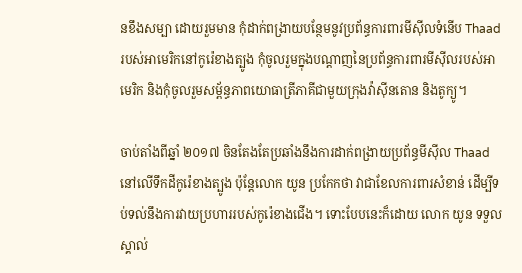នខឹងសម្បា ដោយរួមមាន កុំដាក់ពង្រាយបន្ថែមនូវប្រព័ន្ធការពារមីស៊ីលទំនើប Thaad របស់អាមេរិកនៅកូរ៉េខាងត្បូង កុំចូលរួមក្នុងបណ្ដាញនៃប្រព័ន្ធការពារមីស៊ីលរបស់អាមេរិក និងកុំចូលរួមសម្ព័ន្ធភាពយោធាត្រីភាគីជាមួយក្រុងវ៉ាស៊ីនតោន និងតូក្យូ។

ចាប់តាំងពីឆ្នាំ ២០១៧ ចិនតែងតែប្រឆាំងនឹងការដាក់ពង្រាយប្រព័ន្ធមីស៊ីល Thaad នៅលើទឹកដីកូរ៉េខាងត្បូង ប៉ុន្តែលោក យូន ប្រកែកថា វាជាខែលការពារសំខាន់ ដើម្បីទប់ទល់នឹងការវាយប្រហាររបស់កូរ៉េខាងជើង។ ទោះបែបនេះក៏ដោយ លោក យូន ទទួលស្គាល់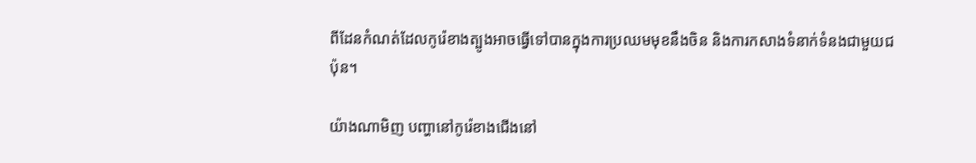ពីដែនកំណត់ដែលកូរ៉េខាងត្បូងអាចធ្វើទៅបានក្នុងការប្រឈមមុខនឹងចិន និងការកសាងទំនាក់ទំនងជាមួយជប៉ុន។

យ៉ាងណាមិញ បញ្ហានៅកូរ៉េខាងជើងនៅ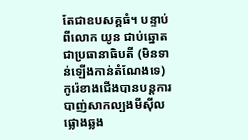តែជាឧបសគ្គធំ។ បន្ទាប់ពីលោក យូន ជាប់ឆ្នោតជាប្រធានាធិបតី (មិនទាន់ឡើងកាន់តំណែងទេ) កូរ៉េខាងជើងបានបន្តការបាញ់សាកល្បងមីស៊ីលផ្លោងឆ្លង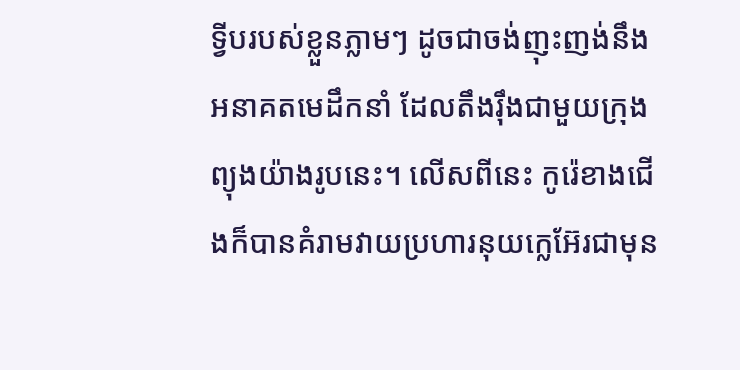ទ្វីបរបស់ខ្លួនភ្លាមៗ ដូចជាចង់ញុះញង់នឹងអនាគតមេដឹកនាំ ដែលតឹងរ៉ឹងជាមួយក្រុងព្យុងយ៉ាងរូបនេះ។ លើសពីនេះ កូរ៉េខាងជើងក៏បានគំរាមវាយប្រហារនុយក្លេអ៊ែរជាមុន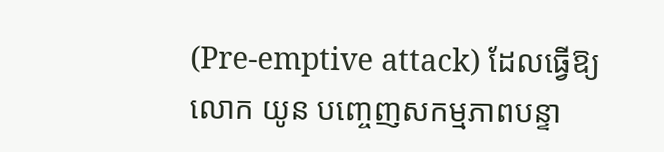(Pre-emptive attack) ដែលធ្វើឱ្យលោក យូន បញ្ចេញសកម្មភាពបន្ទា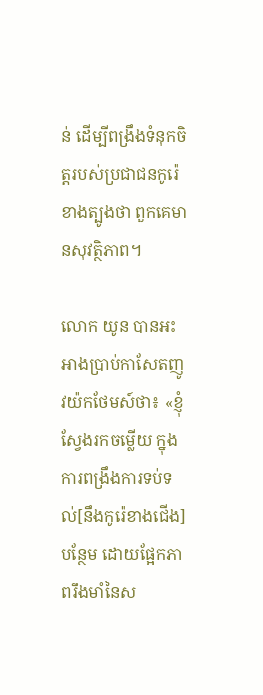ន់ ដើម្បីពង្រឹងទំនុកចិត្តរបស់ប្រជាជនកូរ៉េខាងត្បូងថា ពួកគេមានសុវត្ថិភាព។

លោក យូន បានអះអាងប្រាប់កាសែតញូវយ៉កថែមស៍ថា៖ «ខ្ញុំស្វែងរកចម្លើយ ក្នុងការពង្រឹងការទប់ទល់[នឹងកូរ៉េខាងជើង] បន្ថែម ដោយផ្អែកភាពរឹងមាំនៃស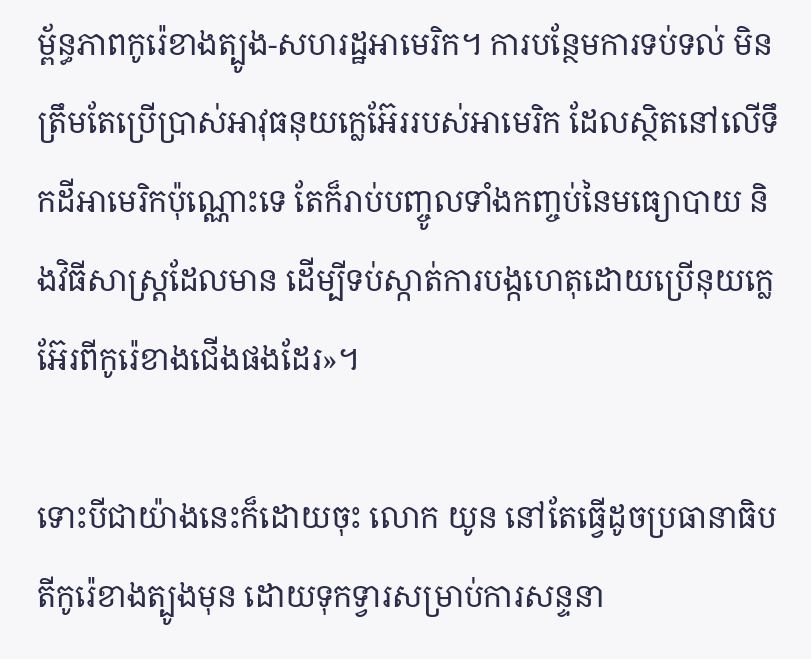ម្ព័ន្ធភាពកូរ៉េខាងត្បូង-សហរដ្ឋអាមេរិក។ ការបន្ថែមការទប់ទល់ មិនត្រឹមតែប្រើប្រាស់អាវុធនុយក្លេអ៊ែររបស់អាមេរិក ដែលស្ថិតនៅលើទឹកដីអាមេរិកប៉ុណ្ណោះទេ តែក៏រាប់បញ្ចូលទាំងកញ្ចប់នៃមធ្យោបាយ និងវិធីសាស្ត្រដែលមាន ដើម្បីទប់ស្កាត់ការបង្កហេតុដោយប្រើនុយក្លេអ៊ែរពីកូរ៉េខាងជើងផងដែរ»។

ទោះបីជាយ៉ាងនេះក៏ដោយចុះ លោក យូន នៅតែធ្វើដូចប្រធានាធិបតីកូរ៉េខាងត្បូងមុន ដោយទុកទ្វារសម្រាប់ការសន្ទនា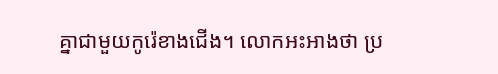គ្នាជាមួយកូរ៉េខាងជើង។ លោកអះអាងថា ប្រ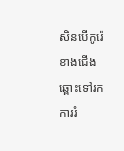សិនបើកូរ៉េខាងជើងឆ្ពោះទៅរកការរំ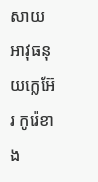សាយអាវុធនុយក្លេអ៊ែរ កូរ៉េខាង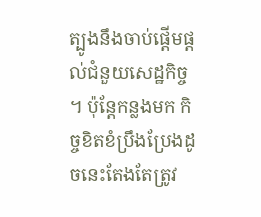ត្បូងនឹងចាប់ផ្តើមផ្តល់ជំនួយសេដ្ឋកិច្ច។ ប៉ុន្តែកន្លងមក កិច្ចខិតខំប្រឹងប្រែងដូចនេះតែងតែត្រូវ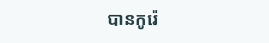បានកូរ៉េ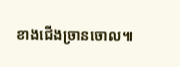ខាងជើងច្រានចោល៕